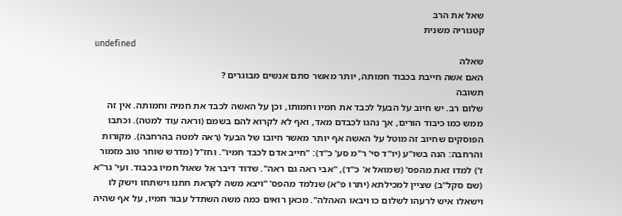שאל את הרב
קטגוריה משנית
undefined
שאלה
האם אשה חייבת בכבוד חמותה, יותר מאשר סתם אנשים מבוגרים ?
תשובה
שלום רב. יש חיוב על הבעל לכבד את חמיו וחמותו, וכן על האשה לכבד את חמיה וחמותה. אין זה ממש כמו כיבוד הורים, אך נהגו לכבדם מאד, ואף לא לקרוא להם בשמם (וראה עוד למטה). וכתבו הפוסקים שחיוב זה מוטל על האשה אף יותר מאשר חיובו של הבעל (ראה למטה בהרחבה). מקורות והרחבה: הנה בשו"ע (יו"ד סי' ר"מ סע' כ"ד): "חייב אדם לכבד חמיו". וחז"ל (מדרש שוחר טוב מזמור ז') למדו זאת מהפס' (שמואל א' כ"ד), "אבי ראה גם ראה". שדוד דיבר אל שאול חמיו בכבוד. ועי' גר"א (שם סקל"ב) שציין למכילתא (יתרו פ"א) שנלמד מהפס' "ויצא משה לקראת חתנו וישתחו וישק לו וישאלו איש לרעהו לשלום כו ויבאו האהלה". מכאן רואים כמה משה השתדל עבור חמיו, על אף שהיה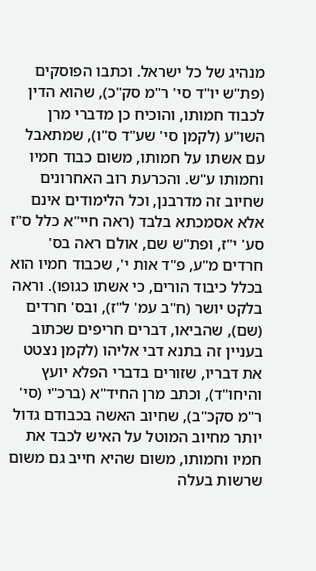מנהיג של כל ישראל. וכתבו הפוסקים (פת"ש יו"ד סי' ר"מ סק"כ), שהוא הדין לכבוד חמותו, והוכיח כן מדברי מרן השו"ע (לקמן סי' שע"ד ס"ו), שמתאבל עם אשתו על חמותו, משום כבוד חמיו וחמותו ע"ש. והכרעת רוב האחרונים שחיוב זה מדרבנן, וכל הלימודים אינם אלא אסמכתא בלבד (ראה חיי"א כלל ס"ז סע' י"ז, ופת"ש שם, אולם ראה בס' חרדים מ"ע, פ"ד אות י', שכבוד חמיו הוא בכלל כיבוד הורים, כי אשתו כגופו). וראה בלקט יושר (ח"ב עמ' ל"ז), ובס' חרדים (שם), שהביאו, דברים חריפים שכתוב בעניין זה בתנא דבי אליהו (לקמן נצטט את דבריו, שזורים בדברי הפלא יועץ והיחו"ד), וכתב מרן החיד"א (ברכ"י (סי' ר"מ סקכ"ב), שחיוב האשה בכבודם גדול יותר מחיוב המוטל על האיש לכבד את חמיו וחמותו, משום שהיא חייב גם משום שרשות בעלה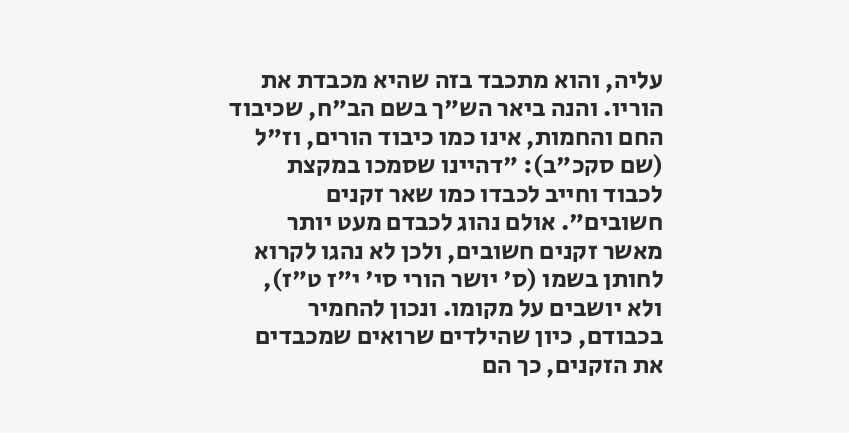עליה, והוא מתכבד בזה שהיא מכבדת את הוריו. והנה ביאר הש"ך בשם הב"ח, שכיבוד החם והחמות, אינו כמו כיבוד הורים, וז"ל (שם סקכ"ב): "דהיינו שסמכו במקצת לכבוד וחייב לכבדו כמו שאר זקנים חשובים". אולם נהוג לכבדם מעט יותר מאשר זקנים חשובים, ולכן לא נהגו לקרוא לחותן בשמו (ס' יושר הורי סי' י"ז ט"ז), ולא יושבים על מקומו. ונכון להחמיר בכבודם, כיון שהילדים שרואים שמכבדים את הזקנים, כך הם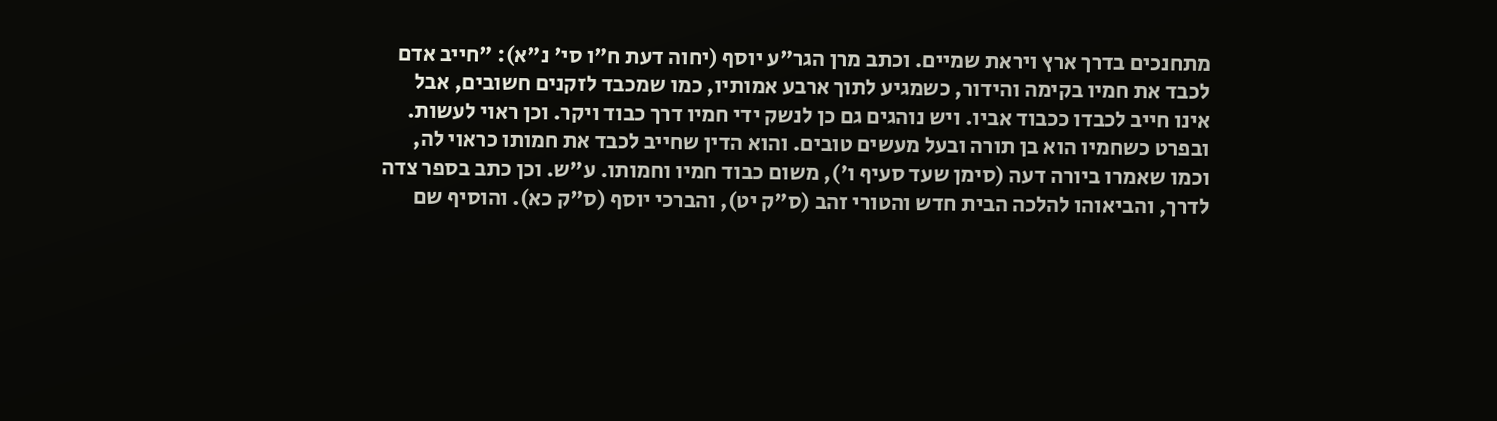מתחנכים בדרך ארץ ויראת שמיים. וכתב מרן הגר"ע יוסף (יחוה דעת ח"ו סי' נ"א): "חייב אדם לכבד את חמיו בקימה והידור, כשמגיע לתוך ארבע אמותיו, כמו שמכבד לזקנים חשובים, אבל אינו חייב לכבדו ככבוד אביו. ויש נוהגים גם כן לנשק ידי חמיו דרך כבוד ויקר. וכן ראוי לעשות. ובפרט כשחמיו הוא בן תורה ובעל מעשים טובים. והוא הדין שחייב לכבד את חמותו כראוי לה, וכמו שאמרו ביורה דעה (סימן שעד סעיף ו'), משום כבוד חמיו וחמותו. ע"ש. וכן כתב בספר צדה לדרך, והביאוהו להלכה הבית חדש והטורי זהב (ס"ק יט), והברכי יוסף (ס"ק כא). והוסיף שם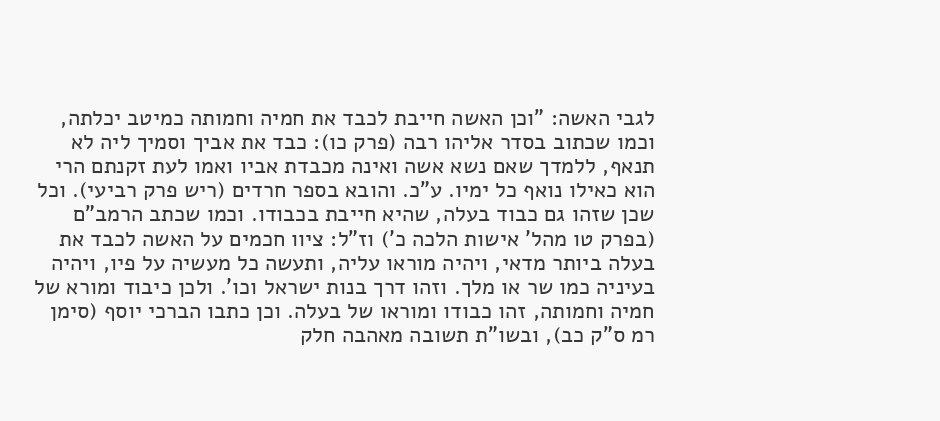לגבי האשה: "וכן האשה חייבת לכבד את חמיה וחמותה כמיטב יכלתה, וכמו שכתוב בסדר אליהו רבה (פרק כו): כבד את אביך וסמיך ליה לא תנאף, ללמדך שאם נשא אשה ואינה מכבדת אביו ואמו לעת זקנתם הרי הוא כאילו נואף כל ימיו. ע"כ. והובא בספר חרדים (ריש פרק רביעי). וכל שכן שזהו גם כבוד בעלה, שהיא חייבת בכבודו. וכמו שכתב הרמב"ם (בפרק טו מהל' אישות הלכה כ') וז"ל: ציוו חכמים על האשה לכבד את בעלה ביותר מדאי, ויהיה מוראו עליה, ותעשה כל מעשיה על פיו, ויהיה בעיניה כמו שר או מלך. וזהו דרך בנות ישראל וכו'. ולכן כיבוד ומורא של חמיה וחמותה, זהו כבודו ומוראו של בעלה. וכן כתבו הברכי יוסף (סימן רמ ס"ק כב), ובשו"ת תשובה מאהבה חלק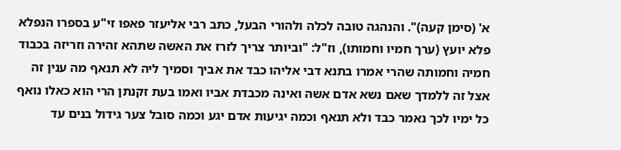א' (סימן קעה)". והנהגה טובה לכלה ולהורי הבעל, כתב רבי אליעזר פאפו זי"ע בספרו הנפלא פלא יועץ (ערך חמיו וחמותו), וז"ל: "וביותר צריך לזרז את האשה שתהא זהירה וזריזה בכבוד חמיה וחמותה שהרי אמרו בתנא דבי אליהו כבד את אביך וסמיך ליה לא תנאף מה ענין זה אצל זה ללמדך שאם נשא אדם אשה ואינה מכבדת אביו ואמו בעת זקנתן הרי הוא כאלו נואף כל ימיו לכך נאמר כבד ולא תנאף וכמה יגיעות אדם יגע וכמה סובל צער גידול בנים עד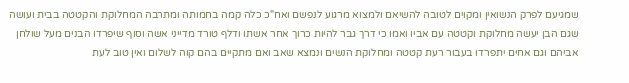שמגיעם לפרק הנשואין ומקוים לטובה להשיאם ולמצוא מרגוע לנפשם ואח"כ כלה קמה בחמותה ומתרבה המחלוקת והקטטה בבית ועושה שגם הבן יעשה מחלוקת וקטטה עם אביו ואמו כי דרך גבר להיות כרוך אחר אשתו ודלף טורד מדייני אשה וסוף שיפרדו הבנים מעל שולחן אביהם וגם אחים יתפרדו בעבור רעת קטטה ומחלוקת הנשים ונמצא שאב ואם מתקיים בהם קוה לשלום ואין טוב לעת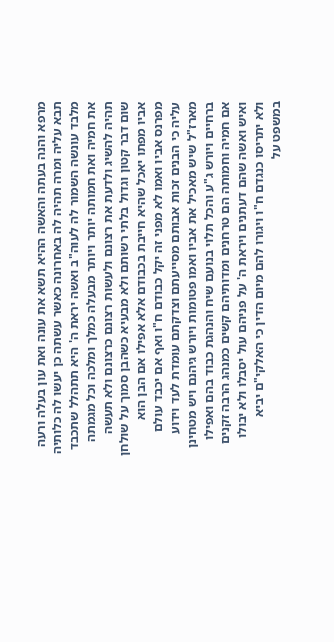מרפא והנה בעתה והאשה ההיא תשא את עונה ואת עון בעלה ורעה תבא עליה ומרה תהיה לה באחרונה כאשר עשתה כן יעשו לה כלותיה מלבד עונשה השמור לה לעוה"ב ואשה יראת ה' היא תתהלל שתכבד את חמיה ואת חמותה יותר ויותר מבעלה כמלך ומלכה וכל מגמתה תהיה להשיג ולדעת את רצונם ולעשות רצונם כרצונם ולא תעשה שום דבר קטון וגדול בלתי רשותם ולא מבעיא כשהבן סמוך על שולחן אביו מפתו יאכל שהיא חייבת בכבודם אלא אפילו אם הבן הוא מפרנס אביו ואמו לא מפני זה יקל כבודם ח"ו ואף אם יכבד עולם עליה כי הבנים זכות אבותם מסייעתם וצדקתם עומדת לעד וידוע מארז"ל שיש מאכיל את אביו ואמו פטומות ויורש גיהנם ויש מטחינן ברחיים ויורש ג"ע והכל תלוי בנועם שיח והנהגת כבוד בהם ואפילו אם חמיה וחמותה הם טרחנים ומדותיהם קשים כמנהג הרבה זקנים ואיש ואשה שהם דעתנים ויראת ה' על פניהם עול יסבלו ולא יבולו ולא יתריסו כנגדם ח"ו ויגורו להם מיום הדין כי האלקי"ם יביא במשפט על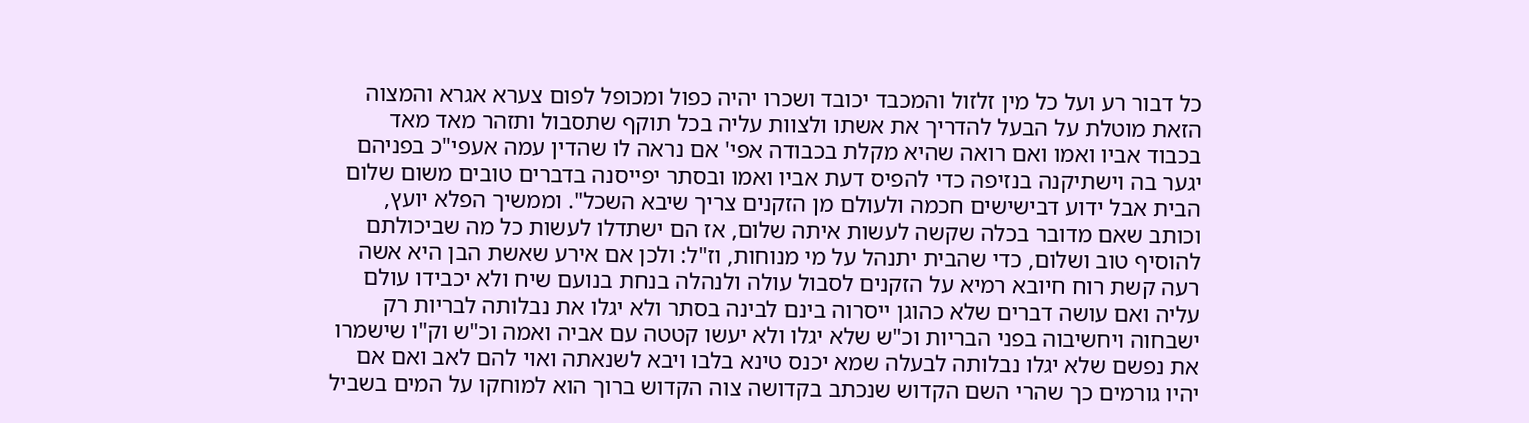כל דבור רע ועל כל מין זלזול והמכבד יכובד ושכרו יהיה כפול ומכופל לפום צערא אגרא והמצוה הזאת מוטלת על הבעל להדריך את אשתו ולצוות עליה בכל תוקף שתסבול ותזהר מאד מאד בכבוד אביו ואמו ואם רואה שהיא מקלת בכבודה אפי' אם נראה לו שהדין עמה אעפי"כ בפניהם יגער בה וישתיקנה בנזיפה כדי להפיס דעת אביו ואמו ובסתר יפייסנה בדברים טובים משום שלום הבית אבל ידוע דבישישים חכמה ולעולם מן הזקנים צריך שיבא השכל". וממשיך הפלא יועץ, וכותב שאם מדובר בכלה שקשה לעשות איתה שלום, אז הם ישתדלו לעשות כל מה שביכולתם להוסיף טוב ושלום, כדי שהבית יתנהל על מי מנוחות, וז"ל: ולכן אם אירע שאשת הבן היא אשה רעה קשת רוח חיובא רמיא על הזקנים לסבול עולה ולנהלה בנחת בנועם שיח ולא יכבידו עולם עליה ואם עושה דברים שלא כהוגן ייסרוה בינם לבינה בסתר ולא יגלו את נבלותה לבריות רק ישבחוה ויחשיבוה בפני הבריות וכ"ש שלא יגלו ולא יעשו קטטה עם אביה ואמה וכ"ש וק"ו שישמרו את נפשם שלא יגלו נבלותה לבעלה שמא יכנס טינא בלבו ויבא לשנאתה ואוי להם לאב ואם אם יהיו גורמים כך שהרי השם הקדוש שנכתב בקדושה צוה הקדוש ברוך הוא למוחקו על המים בשביל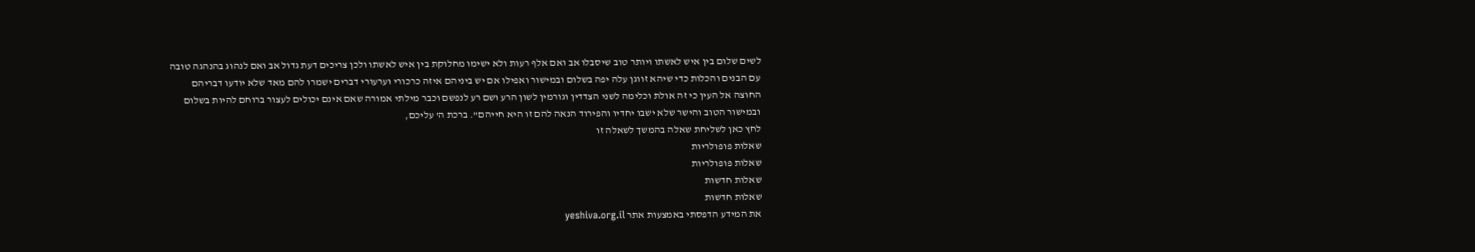לשים שלום בין איש לאשתו ויותר טוב שיסבלו אב ואם אלף רעות ולא ישימו מחלוקת בין איש לאשתו ולכן צריכים דעת גדול אב ואם לנהוג בהנהגה טובה עם הבנים והכלות כדי שיהא זווגן עלה יפה בשלום ובמישור ואפילו אם יש ביניהם איזה כרכורי וערעורי דברים ישמרו להם מאד שלא יודעו דבריהם החוצה אל העין כי זה אולת וכלימה לשני הצדדין וגורמין לשון הרע ושם רע לנפשם וכבר מילתי אמורה שאם אינם יכולים לעצור ברוחם להיות בשלום ובמישור הטוב והישר שלא ישבו יחדיו והפירוד הנאה להם זו היא חייהם". ברכת ה' עליכם,
לחץ כאן לשליחת שאלה בהמשך לשאלה זו
שאלות פופולריות
שאלות פופולריות
שאלות חדשות
שאלות חדשות
את המידע הדפסתי באמצעות אתר yeshiva.org.il